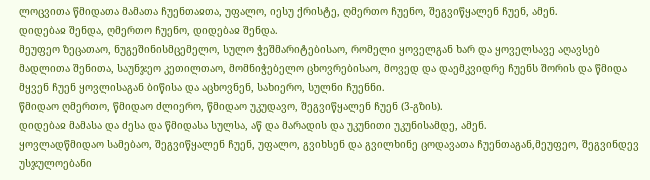ლოცვითა წმიდათა მამათა ჩუენთაჲთა, უფალო, იესუ ქრისტე, ღმერთო ჩუენო, შეგვიწყალენ ჩუენ, ამენ.
დიდებაჲ შენდა, ღმერთო ჩუენო, დიდებაჲ შენდა.
მეუფეო ზეცათაო, ნუგეშინისმცემელო, სულო ჭეშმარიტებისაო, რომელი ყოველგან ხარ და ყოველსავე აღავსებ მადლითა შენითა, საუნჯეო კეთილთაო, მომნიჭებელო ცხოვრებისაო, მოვედ და დაემკვიდრე ჩუენს შორის და წმიდა მყვენ ჩუენ ყოვლისაგან ბიწისა და აცხოვნენ, სახიერო, სულნი ჩუენნი.
წმიდაო ღმერთო, წმიდაო ძლიერო, წმიდაო უკუდავო, შეგვიწყალენ ჩუენ (3-გზის).
დიდებაჲ მამასა და ძესა და წმიდასა სულსა, აწ და მარადის და უკუნითი უკუნისამდე, ამენ.
ყოვლადწმიდაო სამებაო, შეგვიწყალენ ჩუენ, უფალო, გვიხსენ და გვილხინე ცოდავათა ჩუენთაგან,მეუფეო, შეგვინდევ უსჯულოებანი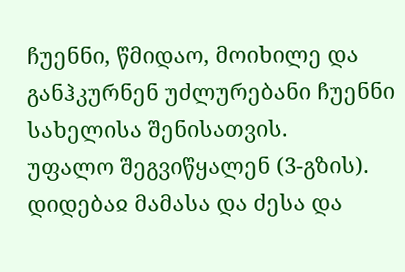ჩუენნი, წმიდაო, მოიხილე და განჰკურნენ უძლურებანი ჩუენნი სახელისა შენისათვის.
უფალო შეგვიწყალენ (3-გზის).
დიდებაჲ მამასა და ძესა და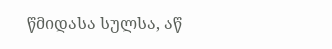წმიდასა სულსა, აწ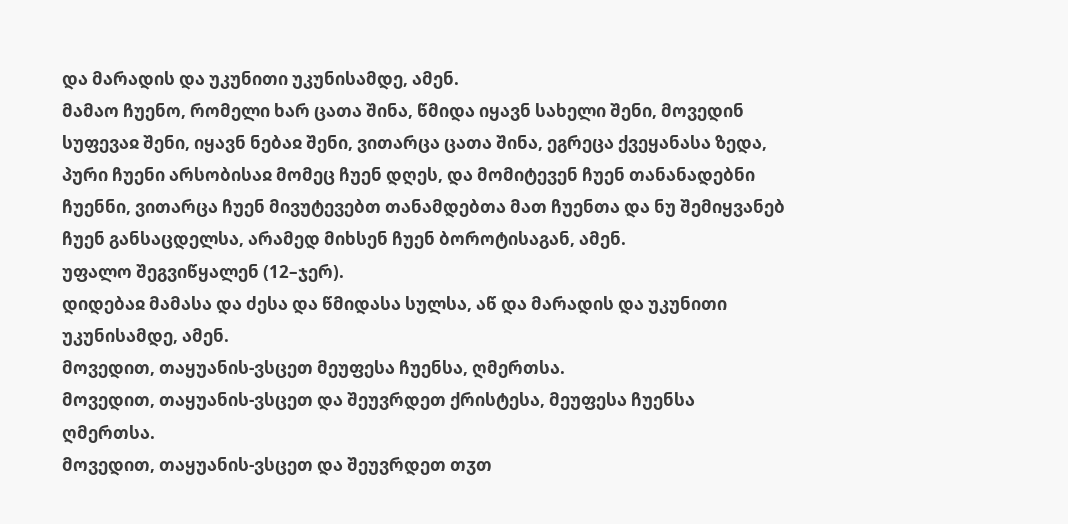და მარადის და უკუნითი უკუნისამდე, ამენ.
მამაო ჩუენო, რომელი ხარ ცათა შინა, წმიდა იყავნ სახელი შენი, მოვედინ სუფევაჲ შენი, იყავნ ნებაჲ შენი, ვითარცა ცათა შინა, ეგრეცა ქვეყანასა ზედა, პური ჩუენი არსობისაჲ მომეც ჩუენ დღეს, და მომიტევენ ჩუენ თანანადებნი ჩუენნი, ვითარცა ჩუენ მივუტევებთ თანამდებთა მათ ჩუენთა და ნუ შემიყვანებ ჩუენ განსაცდელსა, არამედ მიხსენ ჩუენ ბოროტისაგან, ამენ.
უფალო შეგვიწყალენ (12–ჯერ).
დიდებაჲ მამასა და ძესა და წმიდასა სულსა, აწ და მარადის და უკუნითი უკუნისამდე, ამენ.
მოვედით, თაყუანის-ვსცეთ მეუფესა ჩუენსა, ღმერთსა.
მოვედით, თაყუანის-ვსცეთ და შეუვრდეთ ქრისტესა, მეუფესა ჩუენსა ღმერთსა.
მოვედით, თაყუანის-ვსცეთ და შეუვრდეთ თჳთ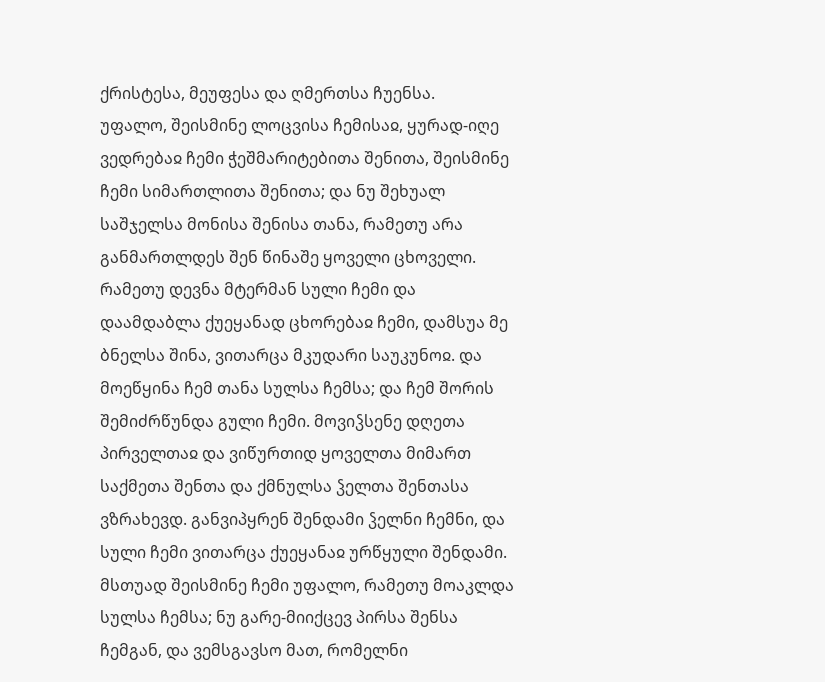ქრისტესა, მეუფესა და ღმერთსა ჩუენსა.
უფალო, შეისმინე ლოცვისა ჩემისაჲ, ყურად-იღე ვედრებაჲ ჩემი ჭეშმარიტებითა შენითა, შეისმინე ჩემი სიმართლითა შენითა; და ნუ შეხუალ საშჯელსა მონისა შენისა თანა, რამეთუ არა განმართლდეს შენ წინაშე ყოველი ცხოველი. რამეთუ დევნა მტერმან სული ჩემი და დაამდაბლა ქუეყანად ცხორებაჲ ჩემი, დამსუა მე ბნელსა შინა, ვითარცა მკუდარი საუკუნოჲ. და მოეწყინა ჩემ თანა სულსა ჩემსა; და ჩემ შორის შემიძრწუნდა გული ჩემი. მოვიჴსენე დღეთა პირველთაჲ და ვიწურთიდ ყოველთა მიმართ საქმეთა შენთა და ქმნულსა ჴელთა შენთასა ვზრახევდ. განვიპყრენ შენდამი ჴელნი ჩემნი, და სული ჩემი ვითარცა ქუეყანაჲ ურწყული შენდამი. მსთუად შეისმინე ჩემი უფალო, რამეთუ მოაკლდა სულსა ჩემსა; ნუ გარე-მიიქცევ პირსა შენსა ჩემგან, და ვემსგავსო მათ, რომელნი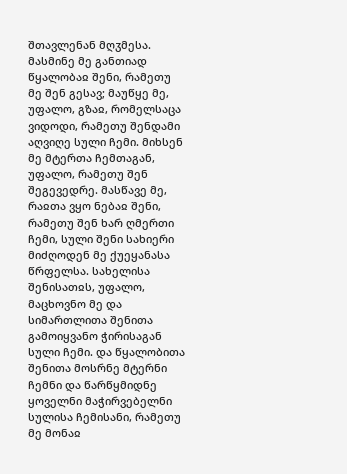შთავლენან მღჳმესა. მასმინე მე განთიად წყალობაჲ შენი, რამეთუ მე შენ გესავ; მაუწყე მე, უფალო, გზაჲ, რომელსაცა ვიდოდი, რამეთუ შენდამი აღვიღე სული ჩემი. მიხსენ მე მტერთა ჩემთაგან, უფალო, რამეთუ შენ შეგევედრე. მასწავე მე, რაჲთა ვყო ნებაჲ შენი, რამეთუ შენ ხარ ღმერთი ჩემი, სული შენი სახიერი მიძღოდენ მე ქუეყანასა წრფელსა. სახელისა შენისათჲს, უფალო, მაცხოვნო მე და სიმართლითა შენითა გამოიყვანო ჭირისაგან სული ჩემი. და წყალობითა შენითა მოსრნე მტერნი ჩემნი და წარწყმიდნე ყოველნი მაჭირვებელნი სულისა ჩემისანი, რამეთუ მე მონაჲ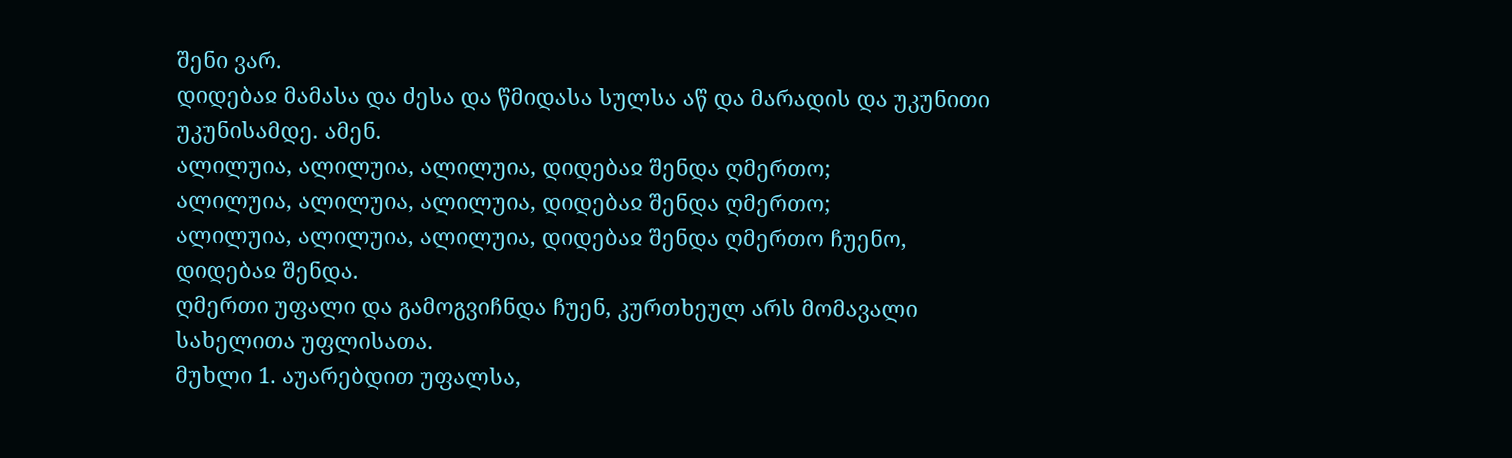შენი ვარ.
დიდებაჲ მამასა და ძესა და წმიდასა სულსა აწ და მარადის და უკუნითი უკუნისამდე. ამენ.
ალილუია, ალილუია, ალილუია, დიდებაჲ შენდა ღმერთო;
ალილუია, ალილუია, ალილუია, დიდებაჲ შენდა ღმერთო;
ალილუია, ალილუია, ალილუია, დიდებაჲ შენდა ღმერთო ჩუენო, დიდებაჲ შენდა.
ღმერთი უფალი და გამოგვიჩნდა ჩუენ, კურთხეულ არს მომავალი სახელითა უფლისათა.
მუხლი 1. აუარებდით უფალსა,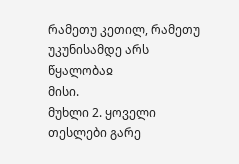რამეთუ კეთილ, რამეთუ უკუნისამდე არს წყალობაჲ
მისი.
მუხლი 2. ყოველი თესლები გარე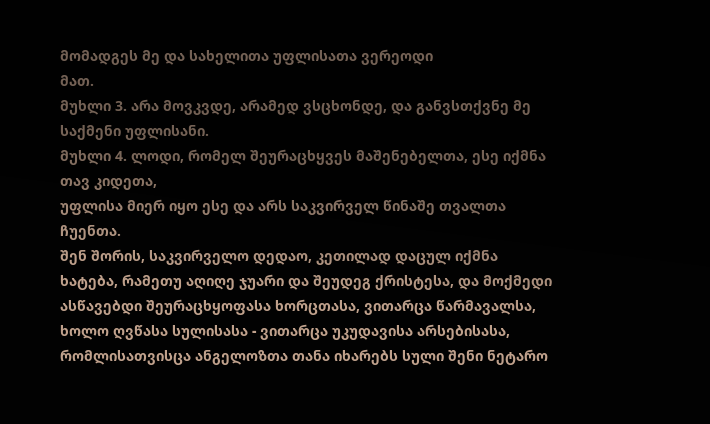მომადგეს მე და სახელითა უფლისათა ვერეოდი
მათ.
მუხლი 3. არა მოვკვდე, არამედ ვსცხონდე, და განვსთქვნე მე საქმენი უფლისანი.
მუხლი 4. ლოდი, რომელ შეურაცხყვეს მაშენებელთა, ესე იქმნა თავ კიდეთა,
უფლისა მიერ იყო ესე და არს საკვირველ წინაშე თვალთა ჩუენთა.
შენ შორის, საკვირველო დედაო, კეთილად დაცულ იქმნა ხატება, რამეთუ აღიღე ჯუარი და შეუდეგ ქრისტესა, და მოქმედი ასწავებდი შეურაცხყოფასა ხორცთასა, ვითარცა წარმავალსა, ხოლო ღვწასა სულისასა - ვითარცა უკუდავისა არსებისასა, რომლისათვისცა ანგელოზთა თანა იხარებს სული შენი ნეტარო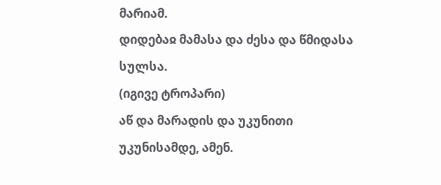მარიამ.
დიდებაჲ მამასა და ძესა და წმიდასა სულსა.
(იგივე ტროპარი)
აწ და მარადის და უკუნითი უკუნისამდე, ამენ.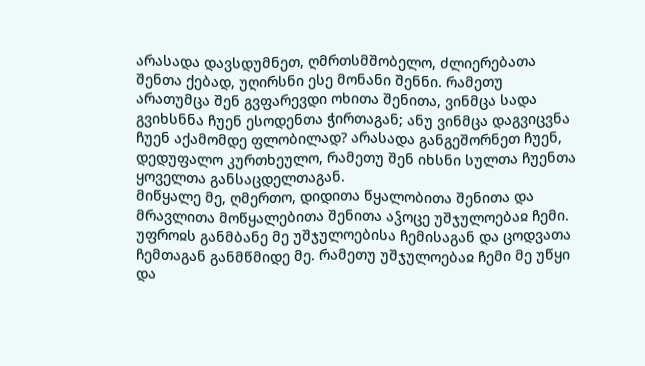არასადა დავსდუმნეთ, ღმრთსმშობელო, ძლიერებათა შენთა ქებად, უღირსნი ესე მონანი შენნი. რამეთუ არათუმცა შენ გვფარევდი ოხითა შენითა, ვინმცა სადა გვიხსნნა ჩუენ ესოდენთა ჭირთაგან; ანუ ვინმცა დაგვიცვნა ჩუენ აქამომდე ფლობილად? არასადა განგეშორნეთ ჩუენ, დედუფალო კურთხეულო, რამეთუ შენ იხსნი სულთა ჩუენთა ყოველთა განსაცდელთაგან.
მიწყალე მე, ღმერთო, დიდითა წყალობითა შენითა და მრავლითა მოწყალებითა შენითა აჴოცე უშჯულოებაჲ ჩემი. უფროჲს განმბანე მე უშჯულოებისა ჩემისაგან და ცოდვათა ჩემთაგან განმწმიდე მე. რამეთუ უშჯულოებაჲ ჩემი მე უწყი და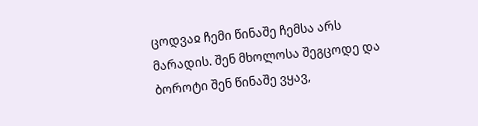ცოდვაჲ ჩემი წინაშე ჩემსა არს მარადის. შენ მხოლოსა შეგცოდე და ბოროტი შენ წინაშე ვყავ,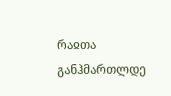რაჲთა განჰმართლდე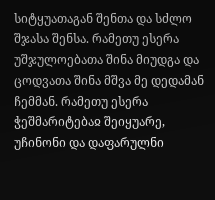სიტყუათაგან შენთა და სძლო შჯასა შენსა. რამეთუ ესერა უშჯულოებათა შინა მიუდგა და ცოდვათა შინა მშვა მე დედამან ჩემმან. რამეთუ ესერა ჭეშმარიტებაჲ შეიყუარე, უჩინონი და დაფარულნი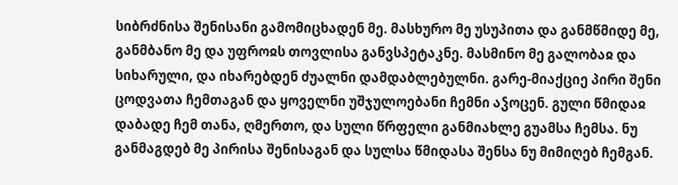სიბრძნისა შენისანი გამომიცხადენ მე. მასხურო მე უსუპითა და განმწმიდე მე, განმბანო მე და უფროჲს თოვლისა განვსპეტაკნე. მასმინო მე გალობაჲ და სიხარული, და იხარებდენ ძუალნი დამდაბლებულნი. გარე-მიაქციე პირი შენი ცოდვათა ჩემთაგან და ყოველნი უშჯულოებანი ჩემნი აჴოცენ. გული წმიდაჲ დაბადე ჩემ თანა, ღმერთო, და სული წრფელი განმიახლე გუამსა ჩემსა. ნუ განმაგდებ მე პირისა შენისაგან და სულსა წმიდასა შენსა ნუ მიმიღებ ჩემგან.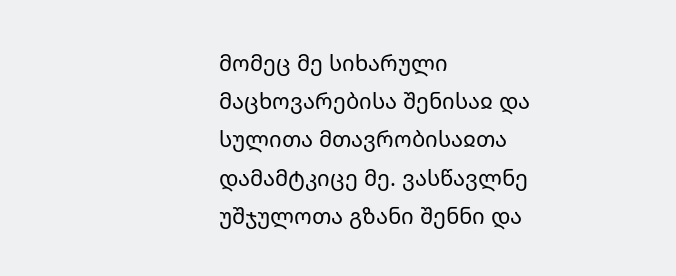მომეც მე სიხარული მაცხოვარებისა შენისაჲ და სულითა მთავრობისაჲთა დამამტკიცე მე. ვასწავლნე უშჯულოთა გზანი შენნი და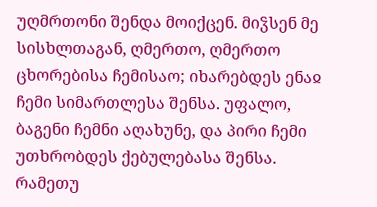უღმრთონი შენდა მოიქცენ. მიჴსენ მე სისხლთაგან, ღმერთო, ღმერთო ცხორებისა ჩემისაო; იხარებდეს ენაჲ ჩემი სიმართლესა შენსა. უფალო, ბაგენი ჩემნი აღახუნე, და პირი ჩემი უთხრობდეს ქებულებასა შენსა. რამეთუ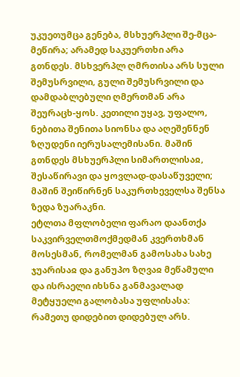უკუეთუმცა გენება, მსხუერპლი შე-მცა-მეწირა; არამედ საკუერთხი არა გთნდეს. მსხვერპლ ღმრთისა არს სული შემუსრვილი, გული შემუსრვილი და დამდაბლებული ღმერთმან არა შეურაცხ-ყოს. კეთილი უყავ, უფალო, ნებითა შენითა სიონსა და აღეშენნენ ზღუდენი იერუსალემისანი. მაშინ გთნდეს მსხუერპლი სიმართლისაჲ, შესაწირავი და ყოვლად-დასაწუველი; მაშინ შეიწირნენ საკურთხეველსა შენსა ზედა ზუარაკნი.
ეტლთა მფლობელი ფარაო დაანთქა საკვირველთმოქმედმან კვერთხმან მოსესმან, რომელმან გამოსახა სახე ჯუარისაჲ და განუპო ზღვაჲ მეწამული და ისრაელი იხსნა განმავალად მეტყუელი გალობასა უფლისასა: რამეთუ დიდებით დიდებულ არს.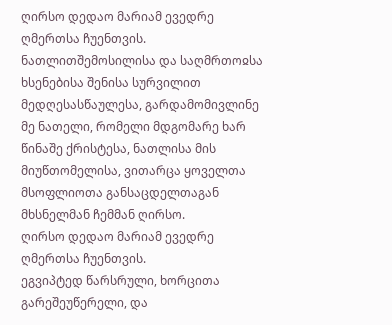ღირსო დედაო მარიამ ევედრე ღმერთსა ჩუენთვის.
ნათლითშემოსილისა და საღმრთოჲსა ხსენებისა შენისა სურვილით მედღესასწაულესა, გარდამომივლინე მე ნათელი, რომელი მდგომარე ხარ წინაშე ქრისტესა, ნათლისა მის მიუწთომელისა, ვითარცა ყოველთა მსოფლიოთა განსაცდელთაგან მხსნელმან ჩემმან ღირსო.
ღირსო დედაო მარიამ ევედრე ღმერთსა ჩუენთვის.
ეგვიპტედ წარსრული, ხორცითა გარეშეუწერელი, და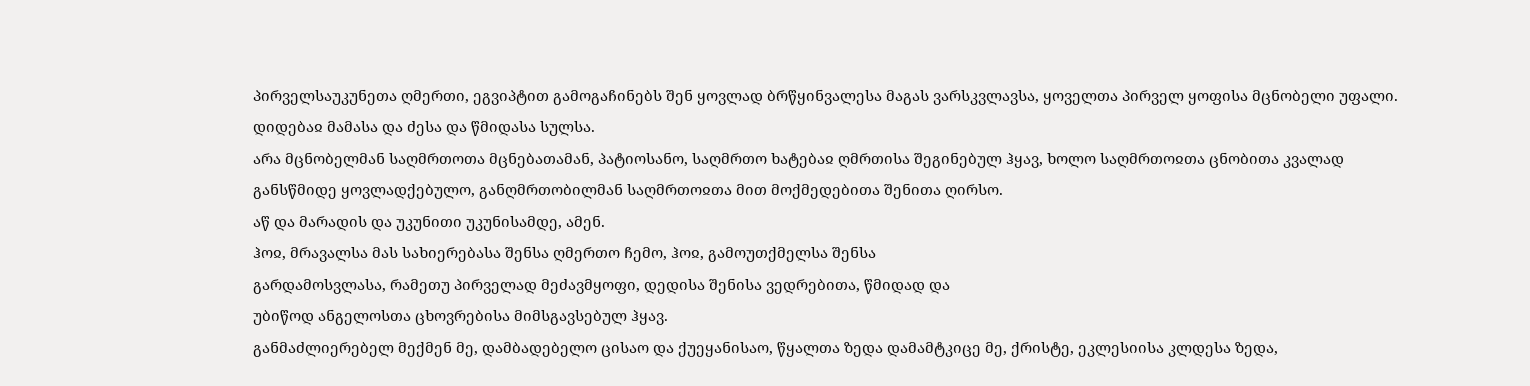პირველსაუკუნეთა ღმერთი, ეგვიპტით გამოგაჩინებს შენ ყოვლად ბრწყინვალესა მაგას ვარსკვლავსა, ყოველთა პირველ ყოფისა მცნობელი უფალი.
დიდებაჲ მამასა და ძესა და წმიდასა სულსა.
არა მცნობელმან საღმრთოთა მცნებათამან, პატიოსანო, საღმრთო ხატებაჲ ღმრთისა შეგინებულ ჰყავ, ხოლო საღმრთოჲთა ცნობითა კვალად განსწმიდე ყოვლადქებულო, განღმრთობილმან საღმრთოჲთა მით მოქმედებითა შენითა ღირსო.
აწ და მარადის და უკუნითი უკუნისამდე, ამენ.
ჰოჲ, მრავალსა მას სახიერებასა შენსა ღმერთო ჩემო, ჰოჲ, გამოუთქმელსა შენსა
გარდამოსვლასა, რამეთუ პირველად მეძავმყოფი, დედისა შენისა ვედრებითა, წმიდად და
უბიწოდ ანგელოსთა ცხოვრებისა მიმსგავსებულ ჰყავ.
განმაძლიერებელ მექმენ მე, დამბადებელო ცისაო და ქუეყანისაო, წყალთა ზედა დამამტკიცე მე, ქრისტე, ეკლესიისა კლდესა ზედა,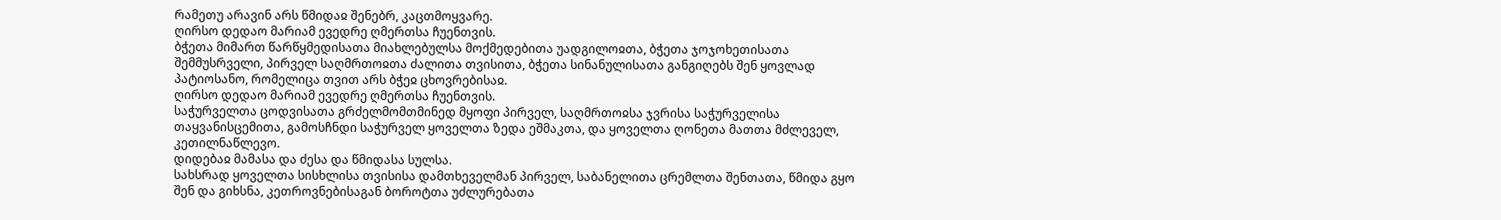რამეთუ არავინ არს წმიდაჲ შენებრ, კაცთმოყვარე.
ღირსო დედაო მარიამ ევედრე ღმერთსა ჩუენთვის.
ბჭეთა მიმართ წარწყმედისათა მიახლებულსა მოქმედებითა უადგილოჲთა, ბჭეთა ჯოჯოხეთისათა შემმუსრველი, პირველ საღმრთოჲთა ძალითა თვისითა, ბჭეთა სინანულისათა განგიღებს შენ ყოვლად პატიოსანო, რომელიცა თვით არს ბჭეჲ ცხოვრებისაჲ.
ღირსო დედაო მარიამ ევედრე ღმერთსა ჩუენთვის.
საჭურველთა ცოდვისათა გრძელმომთმინედ მყოფი პირველ, საღმრთოჲსა ჯვრისა საჭურველისა თაყვანისცემითა, გამოსჩნდი საჭურველ ყოველთა ზედა ეშმაკთა, და ყოველთა ღონეთა მათთა მძლეველ, კეთილნაწლევო.
დიდებაჲ მამასა და ძესა და წმიდასა სულსა.
სახსრად ყოველთა სისხლისა თვისისა დამთხეველმან პირველ, საბანელითა ცრემლთა შენთათა, წმიდა გყო შენ და გიხსნა, კეთროვნებისაგან ბოროტთა უძლურებათა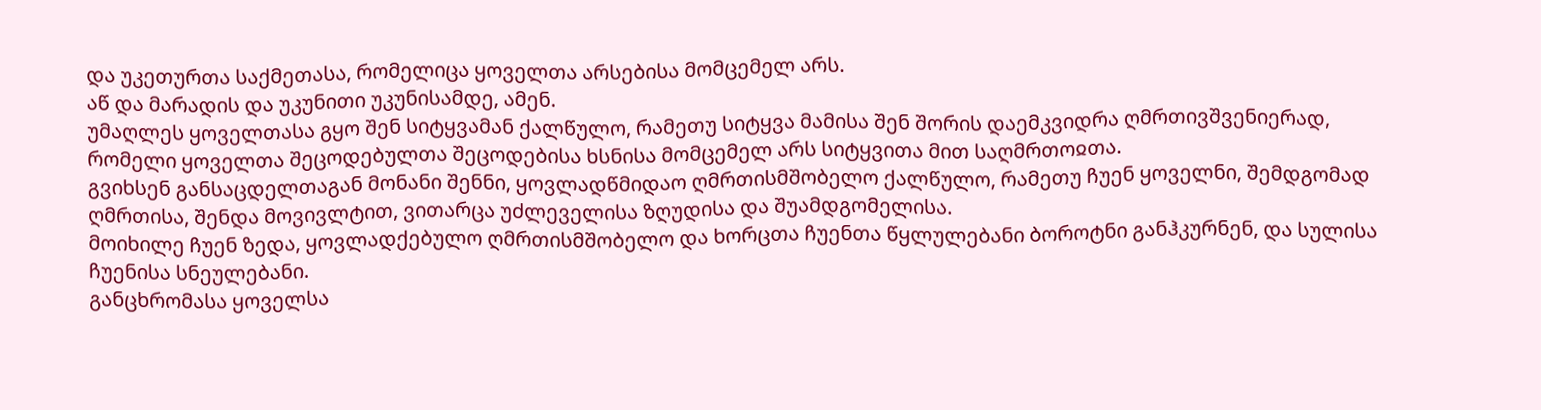და უკეთურთა საქმეთასა, რომელიცა ყოველთა არსებისა მომცემელ არს.
აწ და მარადის და უკუნითი უკუნისამდე, ამენ.
უმაღლეს ყოველთასა გყო შენ სიტყვამან ქალწულო, რამეთუ სიტყვა მამისა შენ შორის დაემკვიდრა ღმრთივშვენიერად, რომელი ყოველთა შეცოდებულთა შეცოდებისა ხსნისა მომცემელ არს სიტყვითა მით საღმრთოჲთა.
გვიხსენ განსაცდელთაგან მონანი შენნი, ყოვლადწმიდაო ღმრთისმშობელო ქალწულო, რამეთუ ჩუენ ყოველნი, შემდგომად ღმრთისა, შენდა მოვივლტით, ვითარცა უძლეველისა ზღუდისა და შუამდგომელისა.
მოიხილე ჩუენ ზედა, ყოვლადქებულო ღმრთისმშობელო და ხორცთა ჩუენთა წყლულებანი ბოროტნი განჰკურნენ, და სულისა ჩუენისა სნეულებანი.
განცხრომასა ყოველსა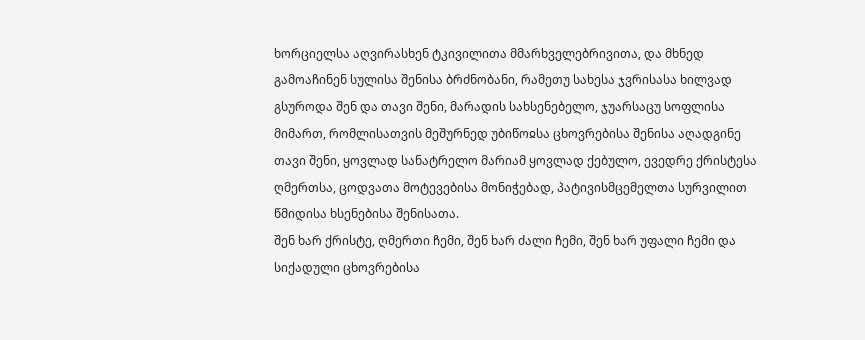ხორციელსა აღვირასხენ ტკივილითა მმარხველებრივითა, და მხნედ გამოაჩინენ სულისა შენისა ბრძნობანი, რამეთუ სახესა ჯვრისასა ხილვად გსუროდა შენ და თავი შენი, მარადის სახსენებელო, ჯუარსაცუ სოფლისა მიმართ, რომლისათვის მეშურნედ უბიწოჲსა ცხოვრებისა შენისა აღადგინე თავი შენი, ყოვლად სანატრელო მარიამ ყოვლად ქებულო, ევედრე ქრისტესა ღმერთსა, ცოდვათა მოტევებისა მონიჭებად, პატივისმცემელთა სურვილით წმიდისა ხსენებისა შენისათა.
შენ ხარ ქრისტე, ღმერთი ჩემი, შენ ხარ ძალი ჩემი, შენ ხარ უფალი ჩემი და სიქადული ცხოვრებისა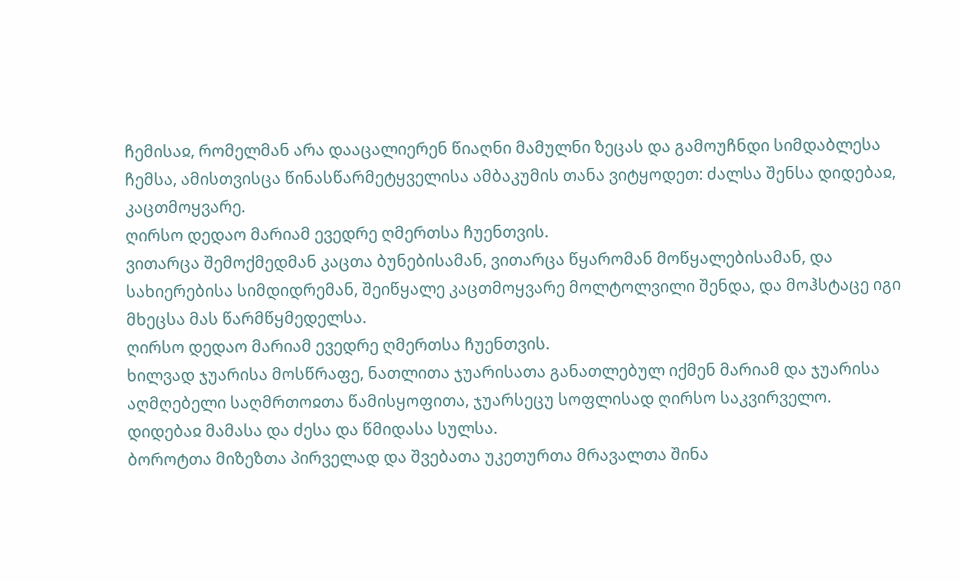ჩემისაჲ, რომელმან არა დააცალიერენ წიაღნი მამულნი ზეცას და გამოუჩნდი სიმდაბლესა ჩემსა, ამისთვისცა წინასწარმეტყველისა ამბაკუმის თანა ვიტყოდეთ: ძალსა შენსა დიდებაჲ, კაცთმოყვარე.
ღირსო დედაო მარიამ ევედრე ღმერთსა ჩუენთვის.
ვითარცა შემოქმედმან კაცთა ბუნებისამან, ვითარცა წყარომან მოწყალებისამან, და სახიერებისა სიმდიდრემან, შეიწყალე კაცთმოყვარე მოლტოლვილი შენდა, და მოჰსტაცე იგი მხეცსა მას წარმწყმედელსა.
ღირსო დედაო მარიამ ევედრე ღმერთსა ჩუენთვის.
ხილვად ჯუარისა მოსწრაფე, ნათლითა ჯუარისათა განათლებულ იქმენ მარიამ და ჯუარისა აღმღებელი საღმრთოჲთა წამისყოფითა, ჯუარსეცუ სოფლისად ღირსო საკვირველო.
დიდებაჲ მამასა და ძესა და წმიდასა სულსა.
ბოროტთა მიზეზთა პირველად და შვებათა უკეთურთა მრავალთა შინა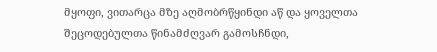მყოფი, ვითარცა მზე აღმობრწყინდი აწ და ყოველთა შეცოდებულთა წინამძღვარ გამოსჩნდი,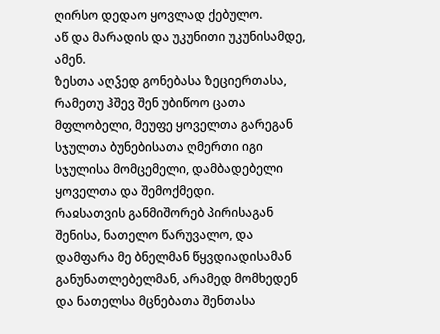ღირსო დედაო ყოვლად ქებულო.
აწ და მარადის და უკუნითი უკუნისამდე, ამენ.
ზესთა აღჴედ გონებასა ზეციერთასა, რამეთუ ჰშევ შენ უბიწოო ცათა მფლობელი, მეუფე ყოველთა გარეგან სჯულთა ბუნებისათა ღმერთი იგი სჯულისა მომცემელი, დამბადებელი ყოველთა და შემოქმედი.
რაჲსათვის განმიშორებ პირისაგან შენისა, ნათელო წარუვალო, და დამფარა მე ბნელმან წყვდიადისამან განუნათლებელმან, არამედ მომხედენ და ნათელსა მცნებათა შენთასა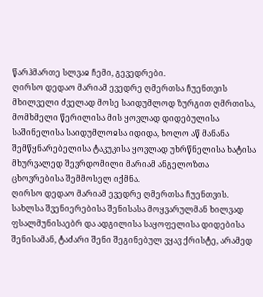წარჰმართე სლვაჲ ჩემი, გევედრები.
ღირსო დედაო მარიამ ევედრე ღმერთსა ჩუენთვის
მხილველი ძველად მოსე საიდუმლოდ ზურგით ღმრთისა, მომხმელი წერილისა მის ყოვლად დიდებულისა საშინელისა საიდუმლოჲსა იდიდა, ხოლო აწ მანანა შემწყნარებელისა ტაკუკისა ყოვლად უხრწნელისა ხატისა მხურვალედ შევრდომილი მარიამ ანგელოზთა ცხოვრებისა შემმოსელ იქმნა.
ღირსო დედაო მარიამ ევედრე ღმერთსა ჩუენთვის.
სახლსა შვენიერებისა შენისასა მოყვარულმან ხილვად ფსალმუნისაებრ და ადგილისა საყოფელისა დიდებისა შენისამან, ტაძარი შენი შეგინებულ ვყავ ქრისტე, არამედ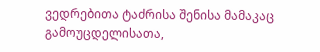ვედრებითა ტაძრისა შენისა მამაკაც გამოუცდელისათა,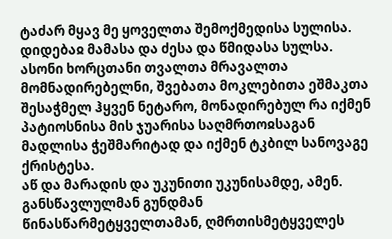ტაძარ მყავ მე ყოველთა შემოქმედისა სულისა.
დიდებაჲ მამასა და ძესა და წმიდასა სულსა.
ასონი ხორცთანი თვალთა მრავალთა მომნადირებელნი, შვებათა მოკლებითა ეშმაკთა შესაჭმელ ჰყვენ ნეტარო, მონადირებულ რა იქმენ პატიოსნისა მის ჯუარისა საღმრთოჲსაგან მადლისა ჭეშმარიტად და იქმენ ტკბილ სანოვაგე ქრისტესა.
აწ და მარადის და უკუნითი უკუნისამდე, ამენ.
განსწავლულმან გუნდმან წინასწარმეტყველთამან, ღმრთისმეტყველეს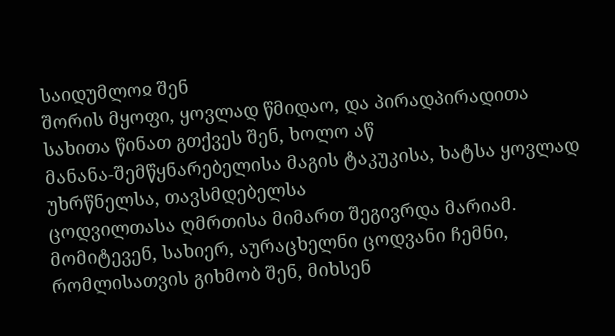საიდუმლოჲ შენ
შორის მყოფი, ყოვლად წმიდაო, და პირადპირადითა სახითა წინათ გთქვეს შენ, ხოლო აწ
მანანა-შემწყნარებელისა მაგის ტაკუკისა, ხატსა ყოვლად უხრწნელსა, თავსმდებელსა
ცოდვილთასა ღმრთისა მიმართ შეგივრდა მარიამ.
მომიტევენ, სახიერ, აურაცხელნი ცოდვანი ჩემნი, რომლისათვის გიხმობ შენ, მიხსენ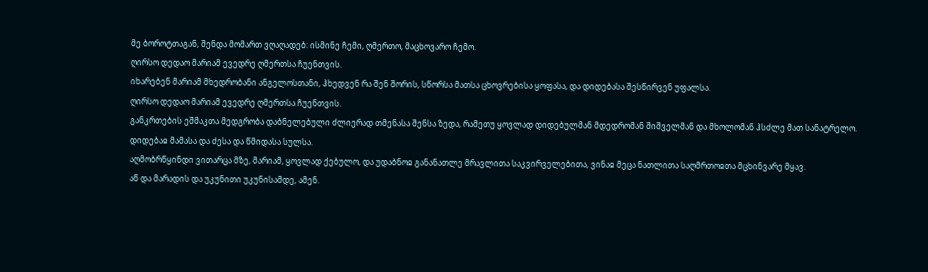მე ბოროტთაგან, შენდა მომართ ვღაღადებ: ისმინე ჩემი, ღმერთო, მაცხოვარო ჩემო.
ღირსო დედაო მარიამ ევედრე ღმერთსა ჩუენთვის.
იხარებენ მარიამ მხედრობანი ანგელოსთანი, ჰხედვენ რა შენ შორის, სწორსა მათსა ცხოვრებისა ყოფასა, და დიდებასა შესწირვენ უფალსა.
ღირსო დედაო მარიამ ევედრე ღმერთსა ჩუენთვის.
განკრთების ეშმაკთა მედგრობა დაბნელებული ძლიერად თმენასა შენსა ზედა, რამეთუ ყოვლად დიდებულმან მდედრომან შიშველმან და მხოლომან ჰსძლე მათ სანატრელო.
დიდებაჲ მამასა და ძესა და წმიდასა სულსა.
აღმობრწყინდი ვითარცა მზე, მარიამ, ყოვლად ქებულო, და უდაბნოჲ განანათლე მრავლითა საკვირველებითა, ვინაჲ მეცა ნათლითა საღმრთოჲთა მცხინვარე მყავ.
აწ და მარადის და უკუნითი უკუნისამდე, ამენ.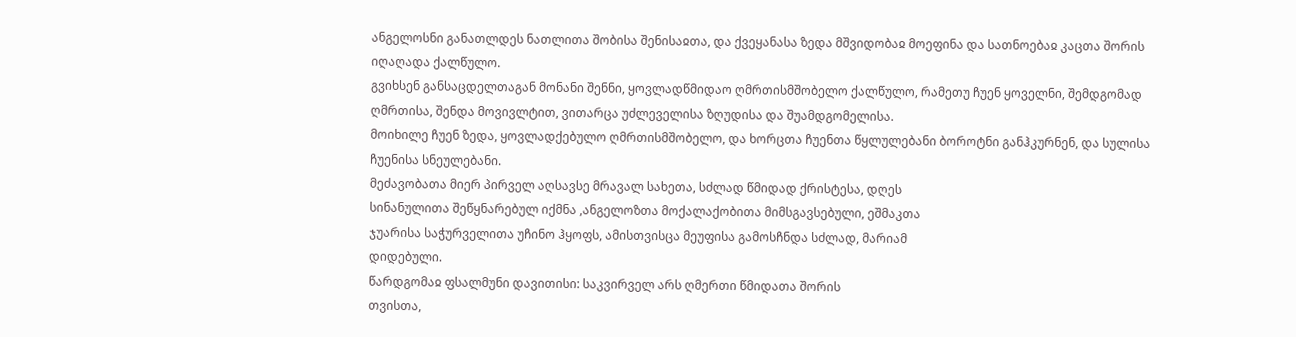ანგელოსნი განათლდეს ნათლითა შობისა შენისაჲთა, და ქვეყანასა ზედა მშვიდობაჲ მოეფინა და სათნოებაჲ კაცთა შორის იღაღადა ქალწულო.
გვიხსენ განსაცდელთაგან მონანი შენნი, ყოვლადწმიდაო ღმრთისმშობელო ქალწულო, რამეთუ ჩუენ ყოველნი, შემდგომად ღმრთისა, შენდა მოვივლტით, ვითარცა უძლეველისა ზღუდისა და შუამდგომელისა.
მოიხილე ჩუენ ზედა, ყოვლადქებულო ღმრთისმშობელო, და ხორცთა ჩუენთა წყლულებანი ბოროტნი განჰკურნენ, და სულისა ჩუენისა სნეულებანი.
მეძავობათა მიერ პირველ აღსავსე მრავალ სახეთა, სძლად წმიდად ქრისტესა, დღეს
სინანულითა შეწყნარებულ იქმნა ,ანგელოზთა მოქალაქობითა მიმსგავსებული, ეშმაკთა
ჯუარისა საჭურველითა უჩინო ჰყოფს, ამისთვისცა მეუფისა გამოსჩნდა სძლად, მარიამ
დიდებული.
წარდგომაჲ ფსალმუნი დავითისი: საკვირველ არს ღმერთი წმიდათა შორის
თვისთა,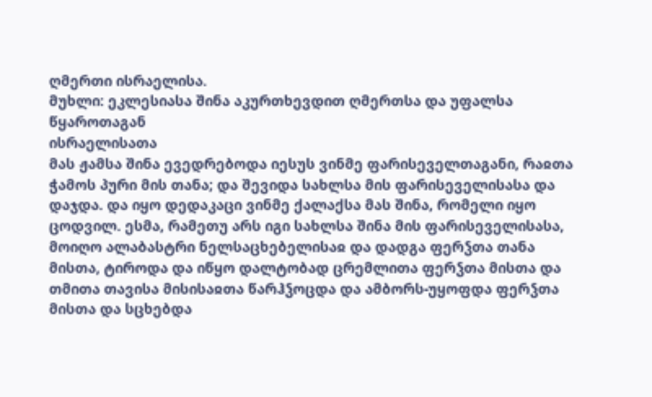ღმერთი ისრაელისა.
მუხლი: ეკლესიასა შინა აკურთხევდით ღმერთსა და უფალსა წყაროთაგან
ისრაელისათა
მას ჟამსა შინა ევედრებოდა იესუს ვინმე ფარისეველთაგანი, რაჲთა ჭამოს პური მის თანა; და შევიდა სახლსა მის ფარისეველისასა და დაჯდა. და იყო დედაკაცი ვინმე ქალაქსა მას შინა, რომელი იყო ცოდვილ. ესმა, რამეთუ არს იგი სახლსა შინა მის ფარისეველისასა, მოიღო ალაბასტრი ნელსაცხებელისაჲ და დადგა ფერჴთა თანა მისთა, ტიროდა და იწყო დალტობად ცრემლითა ფერჴთა მისთა და თმითა თავისა მისისაჲთა წარჰჴოცდა და ამბორს-უყოფდა ფერჴთა მისთა და სცხებდა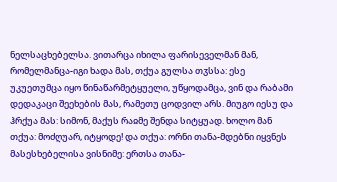ნელსაცხებელსა. ვითარცა იხილა ფარისეველმან მან, რომელმანცა-იგი ხადა მას, თქუა გულსა თჳსსა: ესე უკუეთუმცა იყო წინაწარმეტყუელი, უწყოდამცა, ვინ და რაბამი დედაკაცი შეეხების მას, რამეთუ ცოდვილ არს. მიუგო იესუ და ჰრქუა მას: სიმონ, მაქუს რაჲმე შენდა სიტყუად. ხოლო მან თქუა: მოძღუარ, იტყოდე! და თქუა: ორნი თანა-მდებნი იყვნეს მასესხებელისა ვისნიმე: ერთსა თანა-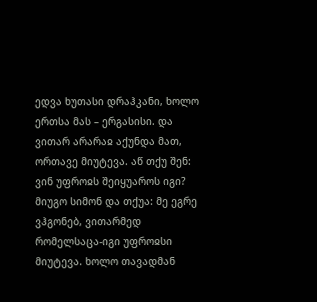ედვა ხუთასი დრაჰკანი, ხოლო ერთსა მას – ერგასისი. და ვითარ არარაჲ აქუნდა მათ, ორთავე მიუტევა. აწ თქუ შენ: ვინ უფროჲს შეიყუაროს იგი? მიუგო სიმონ და თქუა: მე ეგრე ვჰგონებ, ვითარმედ რომელსაცა-იგი უფროჲსი მიუტევა. ხოლო თავადმან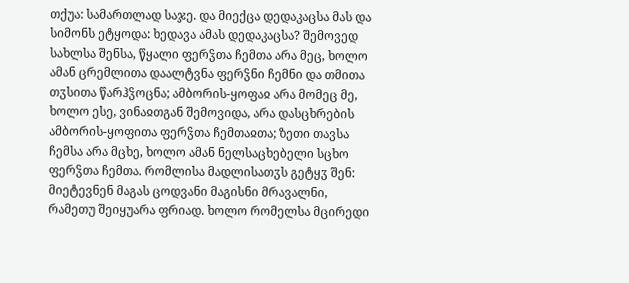თქუა: სამართლად საჯე. და მიექცა დედაკაცსა მას და სიმონს ეტყოდა: ხედავა ამას დედაკაცსა? შემოვედ სახლსა შენსა, წყალი ფერჴთა ჩემთა არა მეც, ხოლო ამან ცრემლითა დაალტვნა ფერჴნი ჩემნი და თმითა თჳსითა წარჰჴოცნა; ამბორის-ყოფაჲ არა მომეც მე, ხოლო ესე, ვინაჲთგან შემოვიდა, არა დასცხრების ამბორის-ყოფითა ფერჴთა ჩემთაჲთა; ზეთი თავსა ჩემსა არა მცხე, ხოლო ამან ნელსაცხებელი სცხო ფერჴთა ჩემთა. რომლისა მადლისათჳს გეტყჳ შენ: მიეტევნენ მაგას ცოდვანი მაგისნი მრავალნი, რამეთუ შეიყუარა ფრიად. ხოლო რომელსა მცირედი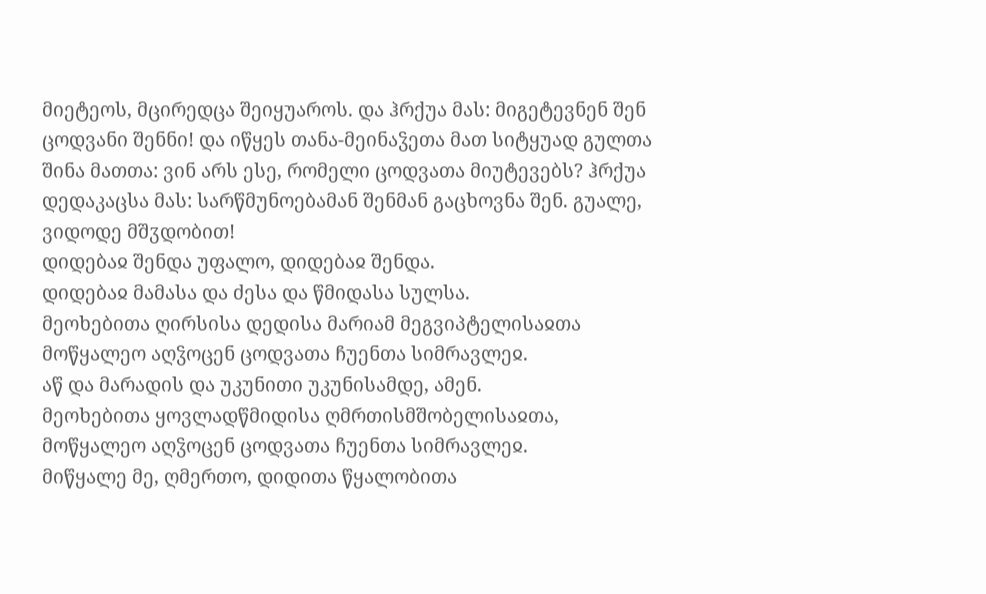მიეტეოს, მცირედცა შეიყუაროს. და ჰრქუა მას: მიგეტევნენ შენ ცოდვანი შენნი! და იწყეს თანა-მეინაჴეთა მათ სიტყუად გულთა შინა მათთა: ვინ არს ესე, რომელი ცოდვათა მიუტევებს? ჰრქუა დედაკაცსა მას: სარწმუნოებამან შენმან გაცხოვნა შენ. გუალე, ვიდოდე მშჳდობით!
დიდებაჲ შენდა უფალო, დიდებაჲ შენდა.
დიდებაჲ მამასა და ძესა და წმიდასა სულსა.
მეოხებითა ღირსისა დედისა მარიამ მეგვიპტელისაჲთა მოწყალეო აღჴოცენ ცოდვათა ჩუენთა სიმრავლეჲ.
აწ და მარადის და უკუნითი უკუნისამდე, ამენ.
მეოხებითა ყოვლადწმიდისა ღმრთისმშობელისაჲთა, მოწყალეო აღჴოცენ ცოდვათა ჩუენთა სიმრავლეჲ.
მიწყალე მე, ღმერთო, დიდითა წყალობითა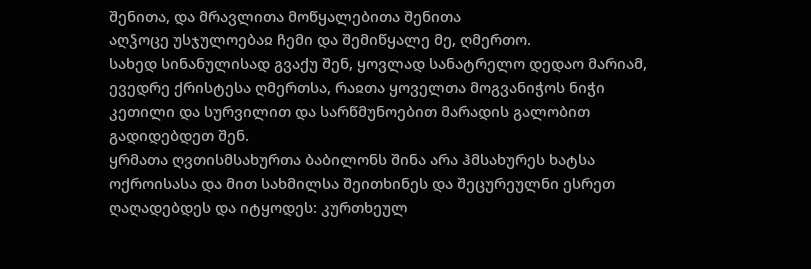შენითა, და მრავლითა მოწყალებითა შენითა
აღჴოცე უსჯულოებაჲ ჩემი და შემიწყალე მე, ღმერთო.
სახედ სინანულისად გვაქუ შენ, ყოვლად სანატრელო დედაო მარიამ, ევედრე ქრისტესა ღმერთსა, რაჲთა ყოველთა მოგვანიჭოს ნიჭი კეთილი და სურვილით და სარწმუნოებით მარადის გალობით გადიდებდეთ შენ.
ყრმათა ღვთისმსახურთა ბაბილონს შინა არა ჰმსახურეს ხატსა ოქროისასა და მით სახმილსა შეითხინეს და შეცურეულნი ესრეთ ღაღადებდეს და იტყოდეს: კურთხეულ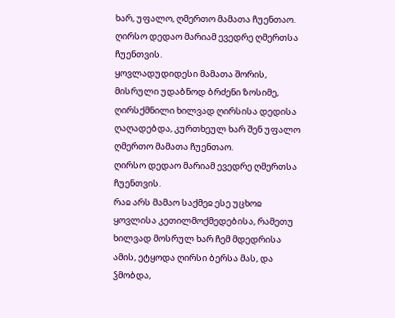ხარ, უფალო, ღმერთო მამათა ჩუენთაო.
ღირსო დედაო მარიამ ევედრე ღმერთსა ჩუენთვის.
ყოვლადუდიდესი მამათა შორის, მისრული უდაბნოდ ბრძენი ზოსიმე, ღირსქმნილი ხილვად ღირსისა დედისა ღაღადებდა, კურთხეულ ხარ შენ უფალო ღმერთო მამათა ჩუენთაო.
ღირსო დედაო მარიამ ევედრე ღმერთსა ჩუენთვის.
რაჲ არს მამაო საქმეჲ ესე უცხოჲ ყოვლისა კეთილმოქმედებისა, რამეთუ ხილვად მოსრულ ხარ ჩემ მდედრისა ამის, ეტყოდა ღირსი ბერსა მას, და ჴმობდა,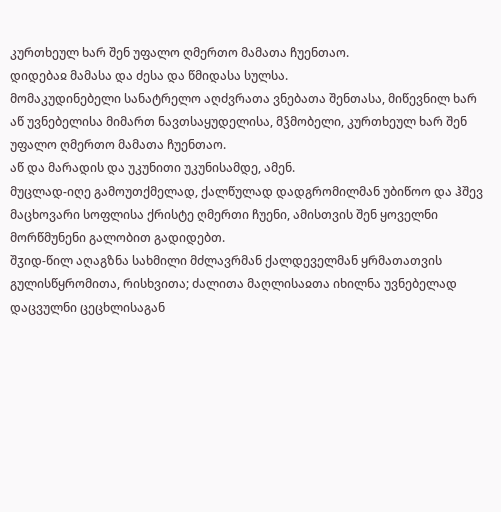კურთხეულ ხარ შენ უფალო ღმერთო მამათა ჩუენთაო.
დიდებაჲ მამასა და ძესა და წმიდასა სულსა.
მომაკუდინებელი სანატრელო აღძვრათა ვნებათა შენთასა, მიწევნილ ხარ აწ უვნებელისა მიმართ ნავთსაყუდელისა, მჴმობელი, კურთხეულ ხარ შენ უფალო ღმერთო მამათა ჩუენთაო.
აწ და მარადის და უკუნითი უკუნისამდე, ამენ.
მუცლად-იღე გამოუთქმელად, ქალწულად დადგრომილმან უბიწოო და ჰშევ მაცხოვარი სოფლისა ქრისტე ღმერთი ჩუენი, ამისთვის შენ ყოველნი მორწმუნენი გალობით გადიდებთ.
შჳიდ-წილ აღაგზნა სახმილი მძლავრმან ქალდეველმან ყრმათათვის გულისწყრომითა, რისხვითა; ძალითა მაღლისაჲთა იხილნა უვნებელად დაცვულნი ცეცხლისაგან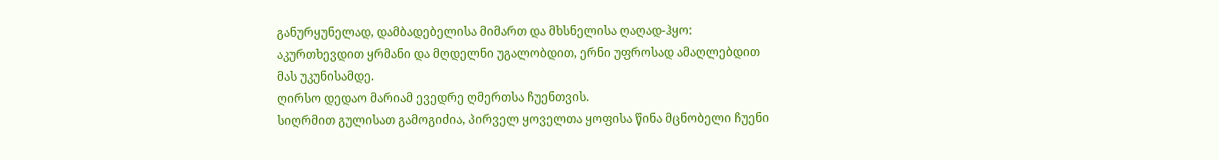განურყუნელად, დამბადებელისა მიმართ და მხსნელისა ღაღად-ჰყო: აკურთხევდით ყრმანი და მღდელნი უგალობდით, ერნი უფროსად ამაღლებდით მას უკუნისამდე.
ღირსო დედაო მარიამ ევედრე ღმერთსა ჩუენთვის.
სიღრმით გულისათ გამოგიძია, პირველ ყოველთა ყოფისა წინა მცნობელი ჩუენი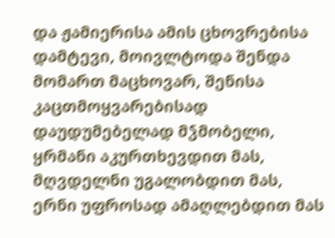და ჟამიერისა ამის ცხოვრებისა დამტევი, მოივლტოდა შენდა მომართ მაცხოვარ, შენისა კაცთმოყვარებისად დაუდუმებელად მჴმობელი, ყრმანი აკურთხევდით მას, მღვდელნი უგალობდით მას, ერნი უფროსად ამაღლებდით მას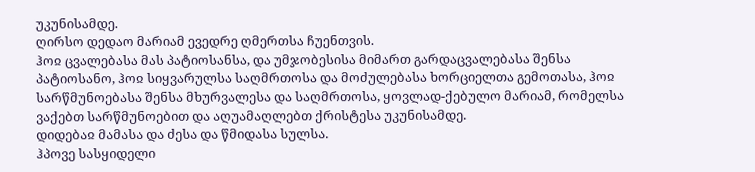უკუნისამდე.
ღირსო დედაო მარიამ ევედრე ღმერთსა ჩუენთვის.
ჰოჲ ცვალებასა მას პატიოსანსა, და უმჯობესისა მიმართ გარდაცვალებასა შენსა პატიოსანო, ჰოჲ სიყვარულსა საღმრთოსა და მოძულებასა ხორციელთა გემოთასა, ჰოჲ სარწმუნოებასა შენსა მხურვალესა და საღმრთოსა, ყოვლად-ქებულო მარიამ, რომელსა ვაქებთ სარწმუნოებით და აღუამაღლებთ ქრისტესა უკუნისამდე.
დიდებაჲ მამასა და ძესა და წმიდასა სულსა.
ჰპოვე სასყიდელი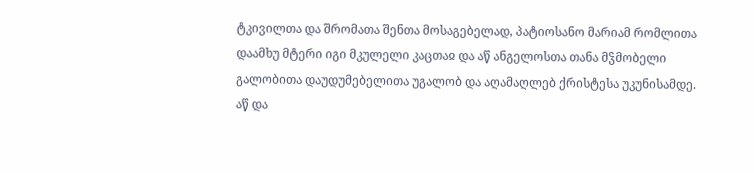ტკივილთა და შრომათა შენთა მოსაგებელად, პატიოსანო მარიამ რომლითა დაამხუ მტერი იგი მკულელი კაცთაჲ და აწ ანგელოსთა თანა მჴმობელი გალობითა დაუდუმებელითა უგალობ და აღამაღლებ ქრისტესა უკუნისამდე.
აწ და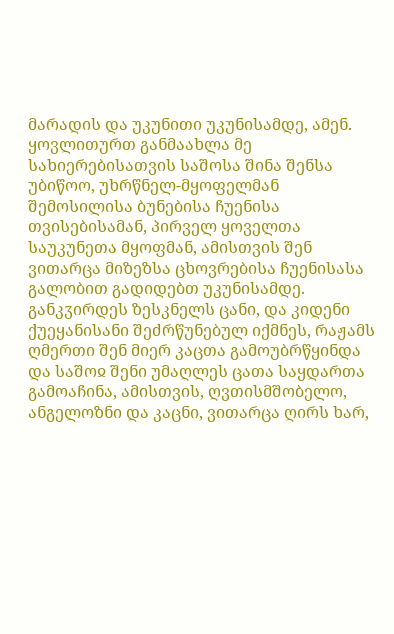მარადის და უკუნითი უკუნისამდე, ამენ.
ყოვლითურთ განმაახლა მე სახიერებისათვის საშოსა შინა შენსა უბიწოო, უხრწნელ-მყოფელმან შემოსილისა ბუნებისა ჩუენისა თვისებისამან, პირველ ყოველთა საუკუნეთა მყოფმან, ამისთვის შენ ვითარცა მიზეზსა ცხოვრებისა ჩუენისასა გალობით გადიდებთ უკუნისამდე.
განკჳირდეს ზესკნელს ცანი, და კიდენი ქუეყანისანი შეძრწუნებულ იქმნეს, რაჟამს ღმერთი შენ მიერ კაცთა გამოუბრწყინდა და საშოჲ შენი უმაღლეს ცათა საყდართა გამოაჩინა, ამისთვის, ღვთისმშობელო, ანგელოზნი და კაცნი, ვითარცა ღირს ხარ,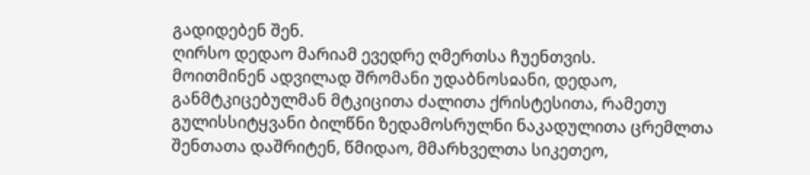გადიდებენ შენ.
ღირსო დედაო მარიამ ევედრე ღმერთსა ჩუენთვის.
მოითმინენ ადვილად შრომანი უდაბნოსჲანი, დედაო, განმტკიცებულმან მტკიცითა ძალითა ქრისტესითა, რამეთუ გულისსიტყვანი ბილწნი ზედამოსრულნი ნაკადულითა ცრემლთა შენთათა დაშრიტენ, წმიდაო, მმარხველთა სიკეთეო,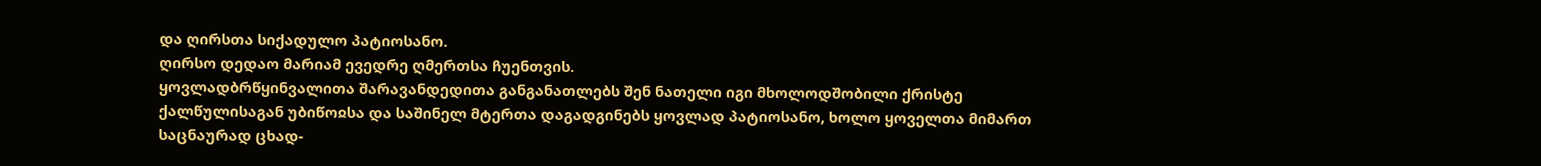და ღირსთა სიქადულო პატიოსანო.
ღირსო დედაო მარიამ ევედრე ღმერთსა ჩუენთვის.
ყოვლადბრწყინვალითა შარავანდედითა განგანათლებს შენ ნათელი იგი მხოლოდშობილი ქრისტე ქალწულისაგან უბიწოჲსა და საშინელ მტერთა დაგადგინებს ყოვლად პატიოსანო, ხოლო ყოველთა მიმართ საცნაურად ცხად-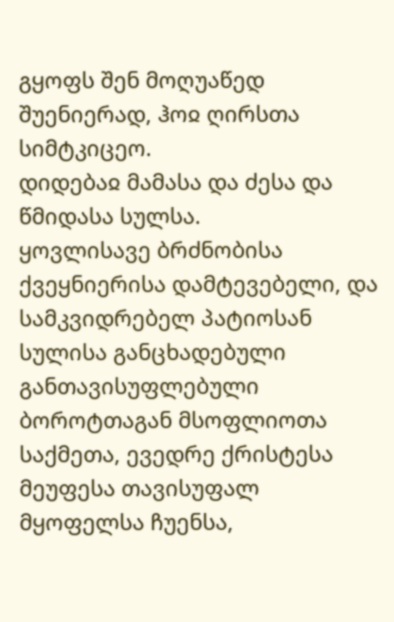გყოფს შენ მოღუაწედ შუენიერად, ჰოჲ ღირსთა სიმტკიცეო.
დიდებაჲ მამასა და ძესა და წმიდასა სულსა.
ყოვლისავე ბრძნობისა ქვეყნიერისა დამტევებელი, და სამკვიდრებელ პატიოსან სულისა განცხადებული განთავისუფლებული ბოროტთაგან მსოფლიოთა საქმეთა, ევედრე ქრისტესა მეუფესა თავისუფალ მყოფელსა ჩუენსა,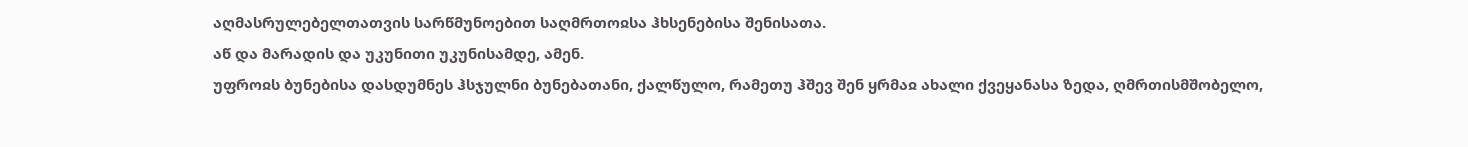აღმასრულებელთათვის სარწმუნოებით საღმრთოჲსა ჰხსენებისა შენისათა.
აწ და მარადის და უკუნითი უკუნისამდე, ამენ.
უფროჲს ბუნებისა დასდუმნეს ჰსჯულნი ბუნებათანი, ქალწულო, რამეთუ ჰშევ შენ ყრმაჲ ახალი ქვეყანასა ზედა, ღმრთისმშობელო,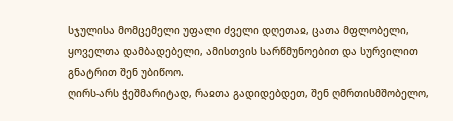სჯულისა მომცემელი უფალი ძველი დღეთაჲ, ცათა მფლობელი, ყოველთა დამბადებელი, ამისთვის სარწმუნოებით და სურვილით გნატრით შენ უბიწოო.
ღირს-არს ჭეშმარიტად, რაჲთა გადიდებდეთ, შენ ღმრთისმშობელო,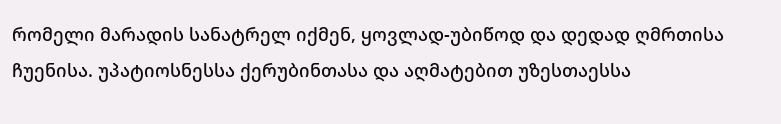რომელი მარადის სანატრელ იქმენ, ყოვლად-უბიწოდ და დედად ღმრთისა ჩუენისა. უპატიოსნესსა ქერუბინთასა და აღმატებით უზესთაესსა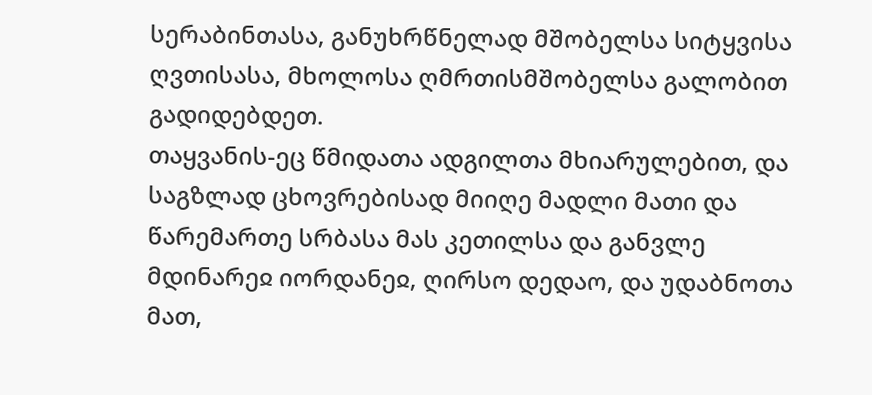სერაბინთასა, განუხრწნელად მშობელსა სიტყვისა ღვთისასა, მხოლოსა ღმრთისმშობელსა გალობით გადიდებდეთ.
თაყვანის-ეც წმიდათა ადგილთა მხიარულებით, და საგზლად ცხოვრებისად მიიღე მადლი მათი და წარემართე სრბასა მას კეთილსა და განვლე მდინარეჲ იორდანეჲ, ღირსო დედაო, და უდაბნოთა მათ,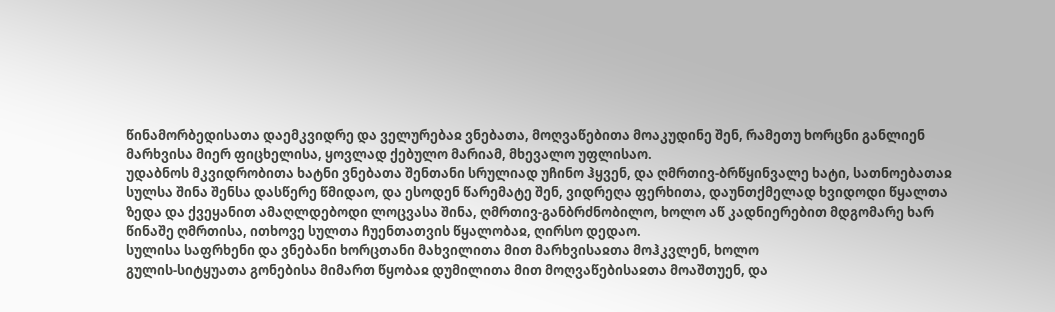წინამორბედისათა დაემკვიდრე და ველურებაჲ ვნებათა, მოღვაწებითა მოაკუდინე შენ, რამეთუ ხორცნი განლიენ მარხვისა მიერ ფიცხელისა, ყოვლად ქებულო მარიამ, მხევალო უფლისაო.
უდაბნოს მკვიდრობითა ხატნი ვნებათა შენთანი სრულიად უჩინო ჰყვენ, და ღმრთივ-ბრწყინვალე ხატი, სათნოებათაჲ სულსა შინა შენსა დასწერე წმიდაო, და ესოდენ წარემატე შენ, ვიდრეღა ფერხითა, დაუნთქმელად ხვიდოდი წყალთა ზედა და ქვეყანით ამაღლდებოდი ლოცვასა შინა, ღმრთივ-განბრძნობილო, ხოლო აწ კადნიერებით მდგომარე ხარ წინაშე ღმრთისა, ითხოვე სულთა ჩუენთათვის წყალობაჲ, ღირსო დედაო.
სულისა საფრხენი და ვნებანი ხორცთანი მახვილითა მით მარხვისაჲთა მოჰკვლენ, ხოლო
გულის-სიტყუათა გონებისა მიმართ წყობაჲ დუმილითა მით მოღვაწებისაჲთა მოაშთუენ, და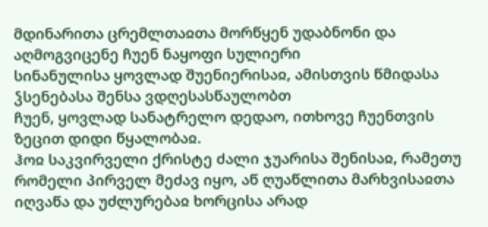მდინარითა ცრემლთაჲთა მორწყენ უდაბნონი და აღმოგვიცენე ჩუენ ნაყოფი სულიერი
სინანულისა ყოვლად შუენიერისაჲ, ამისთვის წმიდასა ჴსენებასა შენსა ვდღესასწაულობთ
ჩუენ, ყოვლად სანატრელო დედაო, ითხოვე ჩუენთვის ზეცით დიდი წყალობაჲ.
ჰოჲ საკვირველი ქრისტე ძალი ჯუარისა შენისაჲ, რამეთუ რომელი პირველ მეძავ იყო, აწ ღუაწლითა მარხვისაჲთა იღვაწა და უძლურებაჲ ხორცისა არად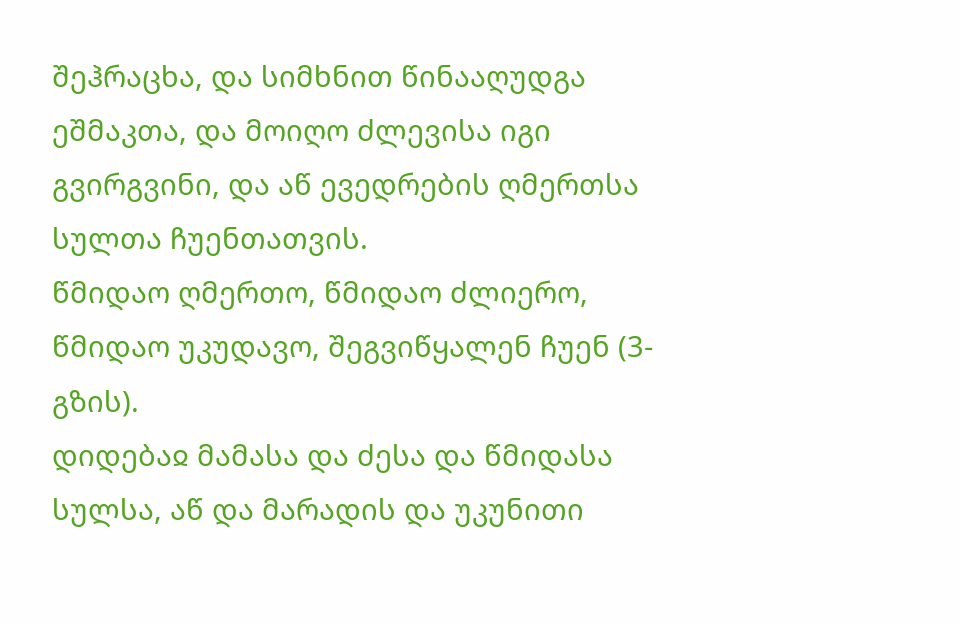შეჰრაცხა, და სიმხნით წინააღუდგა ეშმაკთა, და მოიღო ძლევისა იგი გვირგვინი, და აწ ევედრების ღმერთსა სულთა ჩუენთათვის.
წმიდაო ღმერთო, წმიდაო ძლიერო, წმიდაო უკუდავო, შეგვიწყალენ ჩუენ (3-გზის).
დიდებაჲ მამასა და ძესა და წმიდასა სულსა, აწ და მარადის და უკუნითი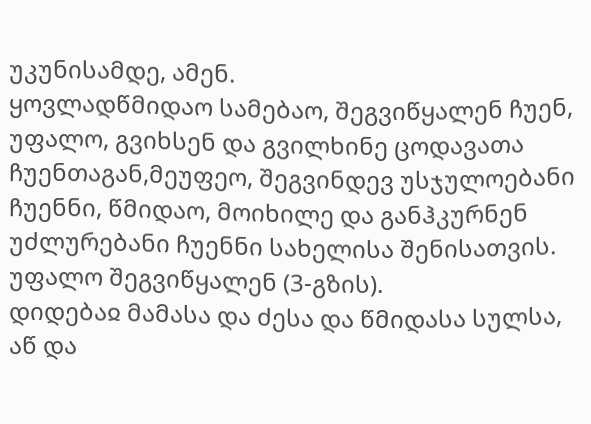უკუნისამდე, ამენ.
ყოვლადწმიდაო სამებაო, შეგვიწყალენ ჩუენ, უფალო, გვიხსენ და გვილხინე ცოდავათა ჩუენთაგან,მეუფეო, შეგვინდევ უსჯულოებანი ჩუენნი, წმიდაო, მოიხილე და განჰკურნენ უძლურებანი ჩუენნი სახელისა შენისათვის.
უფალო შეგვიწყალენ (3-გზის).
დიდებაჲ მამასა და ძესა და წმიდასა სულსა, აწ და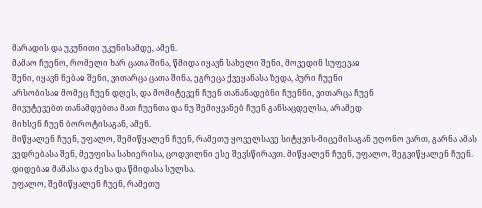მარადის და უკუნითი უკუნისამდე, ამენ.
მამაო ჩუენო, რომელი ხარ ცათა შინა, წმიდა იყავნ სახელი შენი, მოვედინ სუფევაჲ
შენი, იყავნ ნებაჲ შენი, ვითარცა ცათა შინა, ეგრეცა ქვეყანასა ზედა, პური ჩუენი
არსობისაჲ მომეც ჩუენ დღეს, და მომიტევენ ჩუენ თანანადებნი ჩუენნი, ვითარცა ჩუენ
მივუტევებთ თანამდებთა მათ ჩუენთა და ნუ შემიყვანებ ჩუენ განსაცდელსა, არამედ
მიხსენ ჩუენ ბოროტისაგან, ამენ.
მიწყალენ ჩუენ, უფალო, შემიწყალენ ჩუენ, რამეთუ ყოველსავე სიტყვის-მიცემისაგან უღონო ვართ, გარნა ამას ვედრებასა შენ, მეუფისა სახიერისა, ცოდვილნი ესე შევსწირავთ. მიწყალენ ჩუენ, უფალო, შეგვიწყალენ ჩუენ.
დიდებაჲ მამასა და ძესა და წმიდასა სულსა.
უფალო, შემიწყალენ ჩუენ, რამეთუ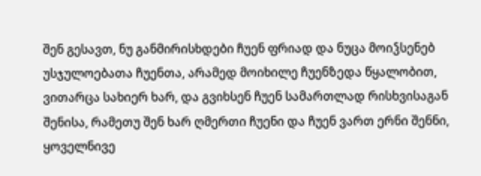შენ გესავთ, ნუ განმირისხდები ჩუენ ფრიად და ნუცა მოიჴსენებ უსჯულოებათა ჩუენთა, არამედ მოიხილე ჩუენზედა წყალობით, ვითარცა სახიერ ხარ, და გვიხსენ ჩუენ სამართლად რისხვისაგან შენისა, რამეთუ შენ ხარ ღმერთი ჩუენი და ჩუენ ვართ ერნი შენნი, ყოველნივე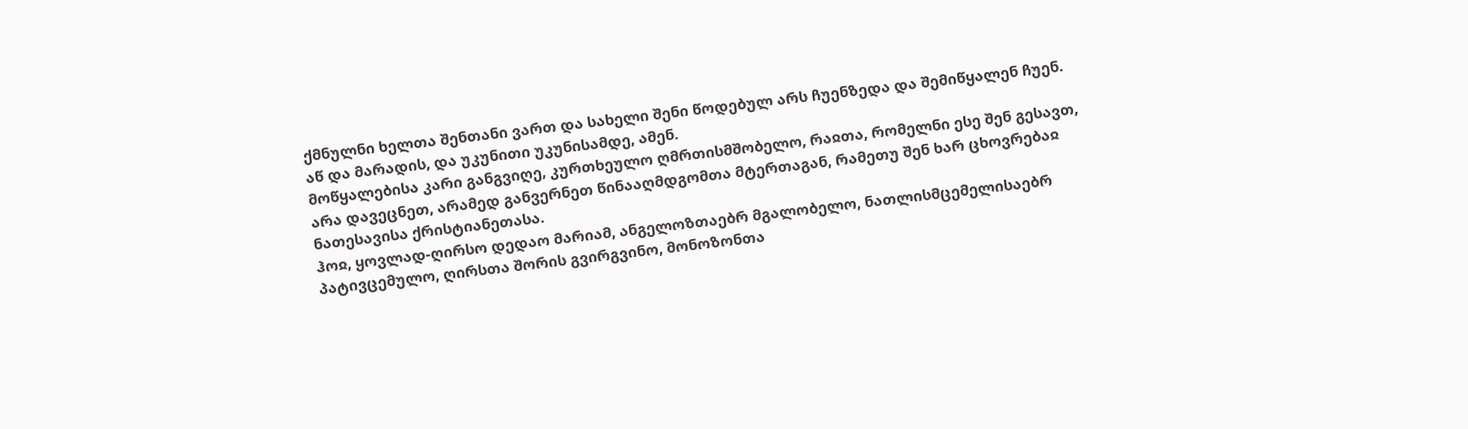ქმნულნი ხელთა შენთანი ვართ და სახელი შენი წოდებულ არს ჩუენზედა და შემიწყალენ ჩუენ.
აწ და მარადის, და უკუნითი უკუნისამდე, ამენ.
მოწყალებისა კარი განგვიღე, კურთხეულო ღმრთისმშობელო, რაჲთა, რომელნი ესე შენ გესავთ, არა დავეცნეთ, არამედ განვერნეთ წინააღმდგომთა მტერთაგან, რამეთუ შენ ხარ ცხოვრებაჲ ნათესავისა ქრისტიანეთასა.
ჰოჲ, ყოვლად-ღირსო დედაო მარიამ, ანგელოზთაებრ მგალობელო, ნათლისმცემელისაებრ
პატივცემულო, ღირსთა შორის გვირგვინო, მონოზონთა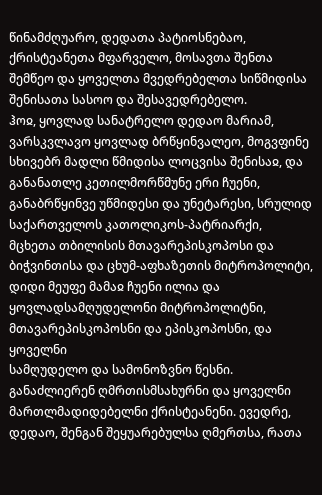წინამძღუარო, დედათა პატიოსნებაო,
ქრისტეანეთა მფარველო, მოსავთა შენთა შემწეო და ყოველთა მვედრებელთა სიწმიდისა
შენისათა სასოო და შესავედრებელო.
ჰოჲ, ყოვლად სანატრელო დედაო მარიამ, ვარსკვლავო ყოვლად ბრწყინვალეო, მოგვფინე
სხივებრ მადლი წმიდისა ლოცვისა შენისაჲ, და განანათლე კეთილმორწმუნე ერი ჩუენი,
განაბრწყინვე უწმიდესი და უნეტარესი, სრულიდ საქართველოს კათოლიკოს-პატრიარქი,
მცხეთა თბილისის მთავარეპისკოპოსი და ბიჭვინთისა და ცხუმ-აფხაზეთის მიტროპოლიტი, დიდი მეუფე მამაჲ ჩუენი ილია და
ყოვლადსამღუდელონი მიტროპოლიტნი, მთავარეპისკოპოსნი და ეპისკოპოსნი, და ყოველნი
სამღუდელო და სამონოზვნო წესნი. განაძლიერენ ღმრთისმსახურნი და ყოველნი
მართლმადიდებელნი ქრისტეანენი. ევედრე, დედაო, შენგან შეყუარებულსა ღმერთსა, რათა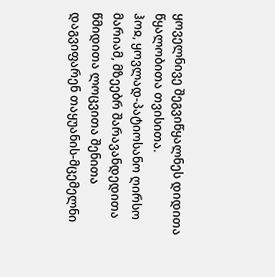ყოველნივე შეგვიწყალნეს დიდითა წყალობითა თვისითა.
ჰოჲ, ყოვლად-პატიოსანო ღირსო მარიამ, მზეებრ შარავანდედითა წმიდითა ლოცვითა შენითა
დაგვიფარენ თაყუანის-მცემელნი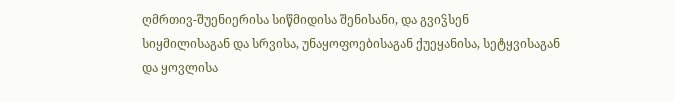ღმრთივ-შუენიერისა სიწმიდისა შენისანი, და გვიჴსენ
სიყმილისაგან და სრვისა, უნაყოფოებისაგან ქუეყანისა, სეტყვისაგან და ყოვლისა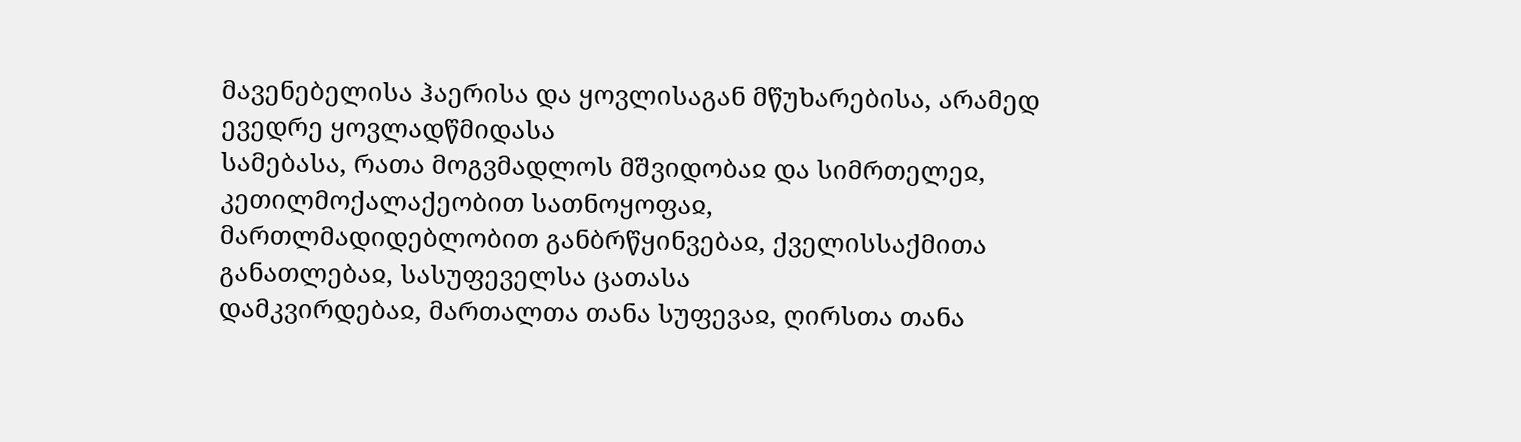მავენებელისა ჰაერისა და ყოვლისაგან მწუხარებისა, არამედ ევედრე ყოვლადწმიდასა
სამებასა, რათა მოგვმადლოს მშვიდობაჲ და სიმრთელეჲ, კეთილმოქალაქეობით სათნოყოფაჲ,
მართლმადიდებლობით განბრწყინვებაჲ, ქველისსაქმითა განათლებაჲ, სასუფეველსა ცათასა
დამკვირდებაჲ, მართალთა თანა სუფევაჲ, ღირსთა თანა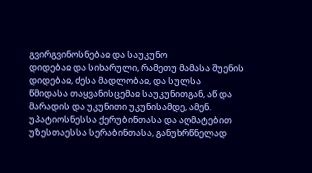გვირგვინოსნებაჲ და საუკუნო
დიდებაჲ და სიხარული, რამეთუ მამასა შუენის დიდებაჲ, ძესა მადლობაჲ, და სულსა
წმიდასა თაყვანისცემაჲ საუკუნითგან, აწ და მარადის და უკუნითი უკუნისამდე, ამენ.
უპატიოსნესსა ქერუბინთასა და აღმატებით უზესთაესსა სერაბინთასა, განუხრწნელად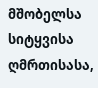მშობელსა სიტყვისა ღმრთისასა,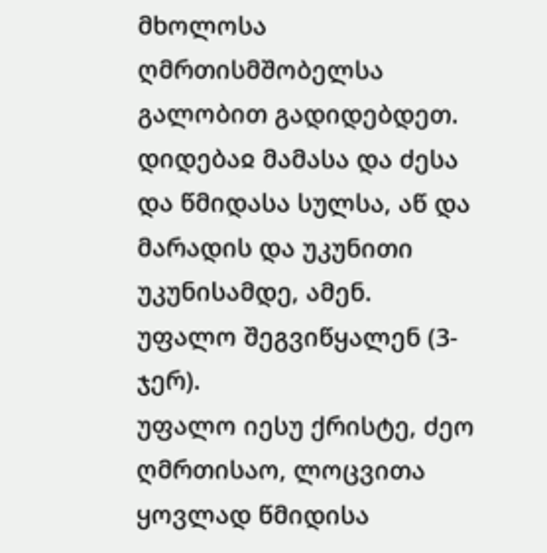მხოლოსა ღმრთისმშობელსა გალობით გადიდებდეთ.
დიდებაჲ მამასა და ძესა და წმიდასა სულსა, აწ და მარადის და უკუნითი უკუნისამდე, ამენ.
უფალო შეგვიწყალენ (3-ჯერ).
უფალო იესუ ქრისტე, ძეო ღმრთისაო, ლოცვითა ყოვლად წმიდისა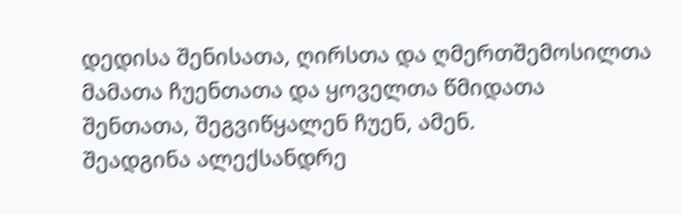დედისა შენისათა, ღირსთა და ღმერთშემოსილთა მამათა ჩუენთათა და ყოველთა წმიდათა შენთათა, შეგვიწყალენ ჩუენ, ამენ.
შეადგინა ალექსანდრე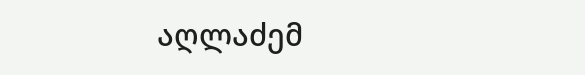აღლაძემ